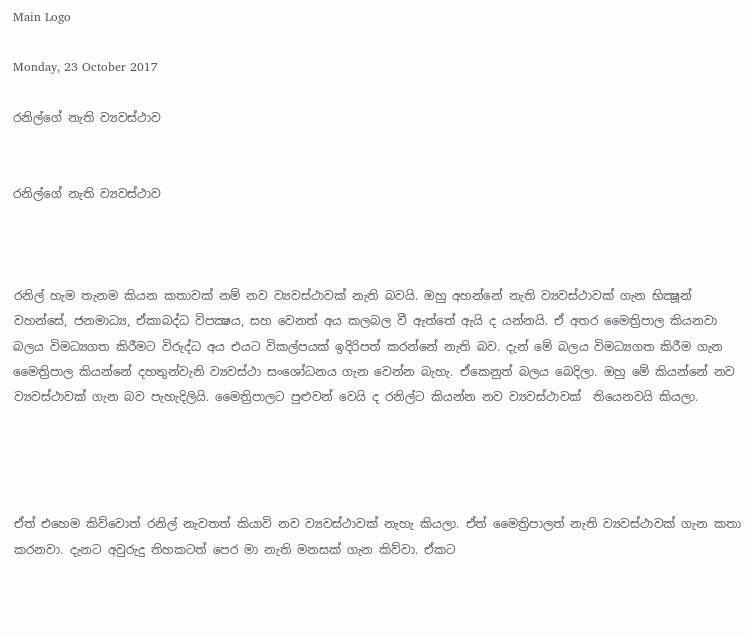Main Logo

Monday, 23 October 2017

රනිල්ගේ නැති ව්‍යවස්ථාව


රනිල්ගේ නැති ව්‍යවස්ථාව



රනිල් හැම තැනම කියන කතාවක් නම් නව ව්‍යවස්ථාවක් නැති බවයි. ඔහු අහන්නේ නැති ව්‍යවස්ථාවක් ගැන භික්‍ෂූන් වහන්සේ, ජනමාධ්‍ය, ඒකාබද්ධ විපක්‍ෂය, සහ වෙනත් අය කලබල වී ඇත්තේ ඇයි ද යන්නයි. ඒ අතර මෛත්‍රිපාල කියනවා බලය විමධ්‍යගත කිරීමට විරුද්ධ අය එයට විකල්පයක් ඉදිරිපත් කරන්නේ නැති බව. දැන් මේ බලය විමධ්‍යගත කිරීම ගැන මෛත්‍රිපාල කියන්නේ දහතුන්වැනි ව්‍යවස්ථා සංශෝධනය ගැන වෙන්න බැහැ. ඒකෙනුත් බලය බෙදිලා. ඔහු මේ කියන්නේ නව ව්‍යවස්ථාවක් ගැන බව පැහැදිලියි. මෛත්‍රිපාලට පුළුවන් වෙයි ද රනිල්ට කියන්න නව ව්‍යවස්ථාවක්  තියෙනවයි කියලා.




ඒත් එහෙම කිව්වොත් රනිල් නැවතත් කියාවි නව ව්‍යවස්ථාවක් නැහැ කියලා. ඒත් මෛත්‍රිපාලත් නැති ව්‍යවස්ථාවක් ගැන කතා කරනවා. දැනට අවුරුදු තිහකටත් පෙර මා නැති මනසක් ගැන කිව්වා. ඒකට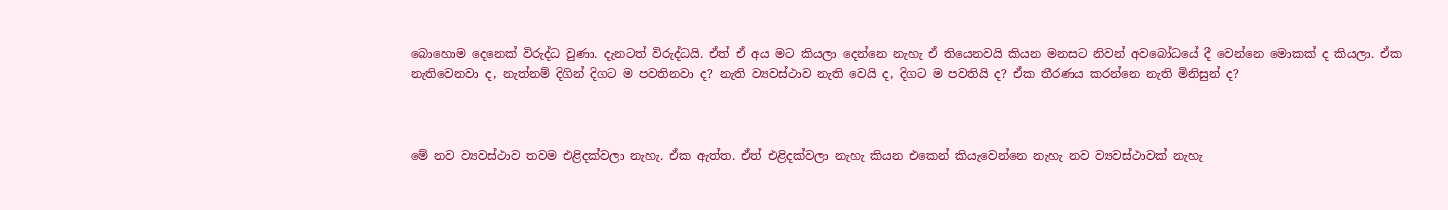බොහොම දෙනෙක් විරුද්ධ වුණා. දැනටත් විරුද්ධයි. ඒත් ඒ අය මට කියලා දෙන්නෙ නැහැ ඒ තියෙනවයි කියන මනසට නිවන් අවබෝධයේ දී වෙන්නෙ මොකක් ද කියලා. ඒක නැතිවෙනවා ද, නැත්නම් දිගින් දිගට ම පවතිනවා ද? නැති ව්‍යවස්ථාව නැති වෙයි ද, දිගට ම පවතියි ද? ඒක තීරණය කරන්නෙ නැති මිනිසුන් ද?



මේ නව ව්‍යවස්ථාව තවම එළිදක්වලා නැහැ. ඒක ඇත්ත. ඒත් එළිදක්වලා නැහැ කියන එකෙන් කියැවෙන්නෙ නැහැ නව ව්‍යවස්ථාවක් නැහැ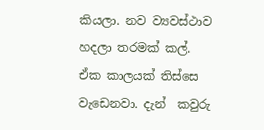කියලා. නව ව්‍යවස්ථාව හදලා තරමක් කල්. ඒක කාලයක් තිස්සෙ වැඩෙනවා. දැන්  කවුරු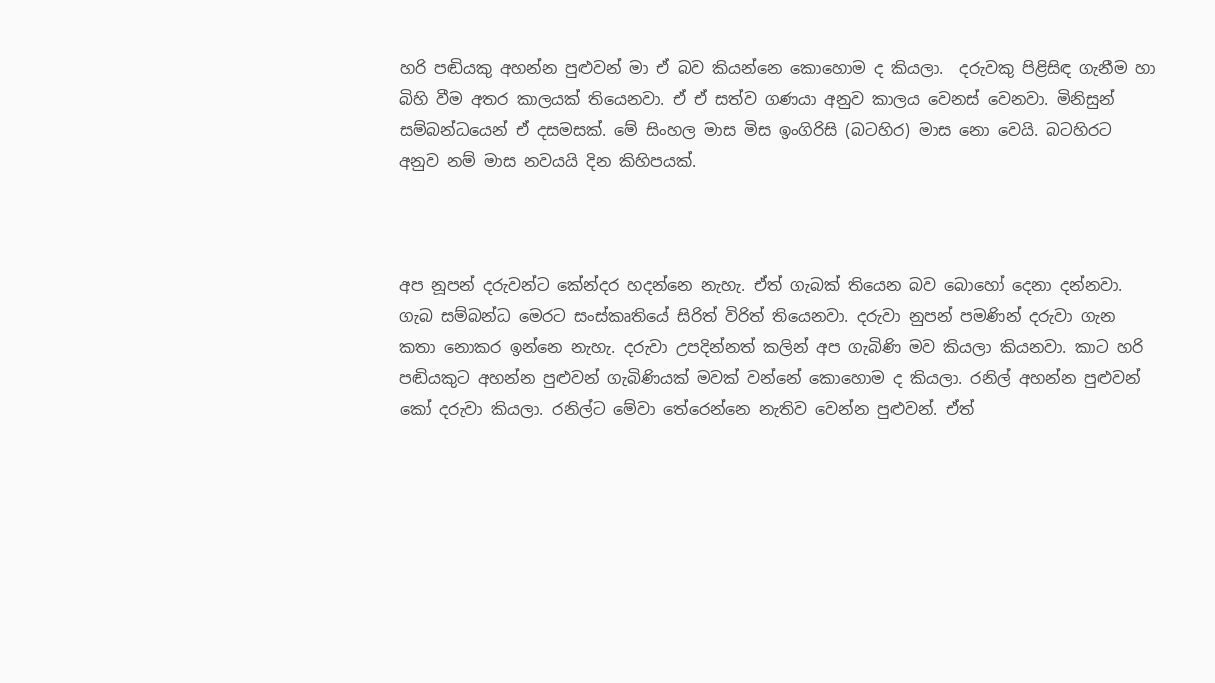හරි පඬියකු අහන්න පුළුවන් මා ඒ බව කියන්නෙ කොහොම ද කියලා.  දරුවකු පිළිසිඳ ගැනීම හා බිහි වීම අතර කාලයක් තියෙනවා. ඒ ඒ සත්ව ගණයා අනුව කාලය වෙනස් වෙනවා. මිනිසුන් සම්බන්ධයෙන් ඒ දසමසක්. මේ සිංහල මාස මිස ඉංගිරිසි (බටහිර) මාස නො වෙයි. බටහිරට අනුව නම් මාස නවයයි දින කිහිපයක්.



අප නූපන් දරුවන්ට කේන්දර හදන්නෙ නැහැ. ඒත් ගැබක් තියෙන බව බොහෝ දෙනා දන්නවා. ගැබ සම්බන්ධ මෙරට සංස්කෘතියේ සිරිත් විරිත් තියෙනවා. දරුවා නුපන් පමණින් දරුවා ගැන කතා නොකර ඉන්නෙ නැහැ. දරුවා උපදින්නත් කලින් අප ගැබිණි මව කියලා කියනවා. කාට හරි පඬියකුට අහන්න පුළුවන් ගැබිණියක් මවක් වන්නේ කොහොම ද කියලා. රනිල් අහන්න පුළුවන් කෝ දරුවා කියලා. රනිල්ට මේවා තේරෙන්නෙ නැතිව වෙන්න පුළුවන්. ඒත්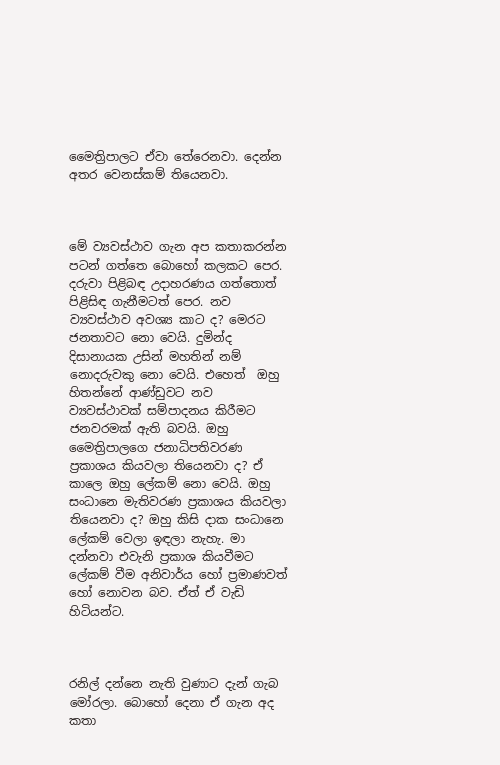මෛත්‍රිපාලට ඒවා තේරෙනවා. දෙන්න අතර වෙනස්කම් තියෙනවා.



මේ ව්‍යවස්ථාව ගැන අප කතාකරන්න පටන් ගත්තෙ බොහෝ කලකට පෙර. දරුවා පිළිබඳ උදාහරණය ගත්තොත් පිළිසිඳ ගැනීමටත් පෙර. නව ව්‍යවස්ථාව අවශ්‍ය කාට ද? මෙරට ජනතාවට නො වෙයි. දුමින්ද දිසානායක උසින් මහතින් නම් නොදරුවකු නො වෙයි. එහෙත්  ඔහු හිතන්නේ ආණ්ඩුවට නව ව්‍යවස්ථාවක් සම්පාදනය කිරීමට ජනවරමක් ඇති බවයි. ඔහු මෛත්‍රිපාලගෙ ජනාධිපතිවරණ ප්‍රකාශය කියවලා තියෙනවා ද? ඒ කාලෙ ඔහු ලේකම් නො වෙයි. ඔහු සංධානෙ මැතිවරණ ප්‍රකාශය කියවලා තියෙනවා ද? ඔහු කිසි දාක සංධානෙ ලේකම් වෙලා ඉඳලා නැහැ. මා දන්නවා එවැනි ප්‍රකාශ කියවීමට ලේකම් වීම අනිවාර්ය හෝ ප්‍රමාණවත් හෝ නොවන බව. ඒත් ඒ වැඩි හිටියන්ට.



රනිල් දන්නෙ නැති වුණාට දැන් ගැබ මෝරලා. බොහෝ දෙනා ඒ ගැන අද කතා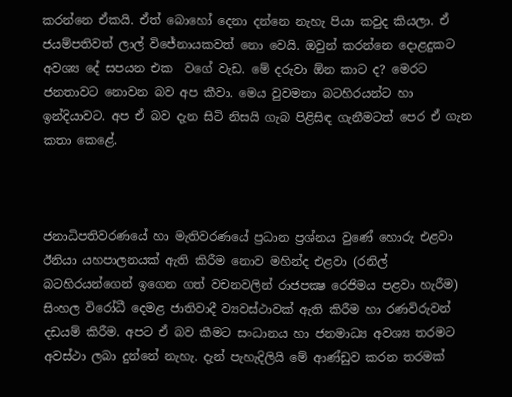කරන්නෙ ඒකයි. ඒත් බොහෝ දෙනා දන්නෙ නැහැ පියා කවුද කියලා. ඒ ජයම්පතිවත් ලාල් විජේනායකවත් නො වෙයි. ඔවුන් කරන්නෙ දොළදුකට අවශ්‍ය දේ සපයන එක  වගේ වැඩ. මේ දරුවා ඕන කාට ද? මෙරට ජනතාවට නොවන බව අප කීවා. මෙය වුවමනා බටහිරයන්ට හා ඉන්දියාවට. අප ඒ බව දැන සිටි නිසයි ගැබ පිළිසිඳ ගැනීමටත් පෙර ඒ ගැන කතා කෙළේ.



ජනාධිපතිවරණයේ හා මැතිවරණයේ ප්‍රධාන ප්‍රශ්නය වුණේ හොරු එළවා ඊනියා යහපාලනයක් ඇති කිරීම නොව මහින්ද එළවා (රනිල් බටහිරයන්ගෙන් ඉගෙන ගත් වචනවලින් රාජපක්‍ෂ රෙජිමය පළවා හැරීම) සිංහල විරෝධී දෙමළ ජාතිවාදී ව්‍යවස්ථාවක් ඇති කිරීම හා රණවිරුවන් දඩයම් කිරීම. අපට ඒ බව කීමට සංධානය හා ජනමාධ්‍ය අවශ්‍ය තරමට අවස්ථා ලබා දුන්නේ නැහැ. දැන් පැහැදිලියි මේ ආණ්ඩුව කරන තරමක්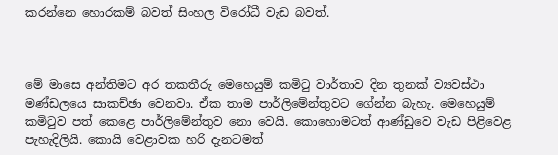කරන්නෙ හොරකම් බවත් සිංහල විරෝධී වැඩ බවත්.



මේ මාසෙ අන්තිමට අර තකතීරු මෙහෙයුම් කමිටු වාර්තාව දින තුනක් ව්‍යවස්ථා මණ්ඩලයෙ සාකච්ඡා වෙනවා. ඒක තාම පාර්ලිමේන්තුවට ගේන්න බැහැ. මෙහෙයුම් කමිටුව පත් කෙළෙ පාර්ලිමේන්තුව නො වෙයි. කොහොමටත් ආණ්ඩුවෙ වැඩ පිළිවෙළ පැහැදිලියි. කොයි වෙළාවක හරි දැනටමත්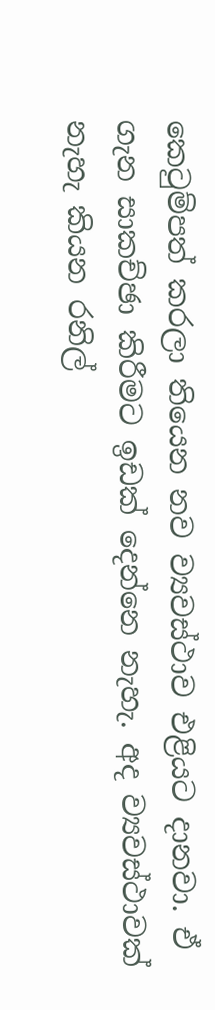කෙටුම්පත් කරලා තියෙන නව ව්‍යවස්ථාව එළියට දානවා. ඒ ගැන සාකච්ඡා කිරීමට ඉඩක් දෙන්නෙ නැහැ. අද ව්‍යවස්ථාවක් නැහැ කියන රනිල්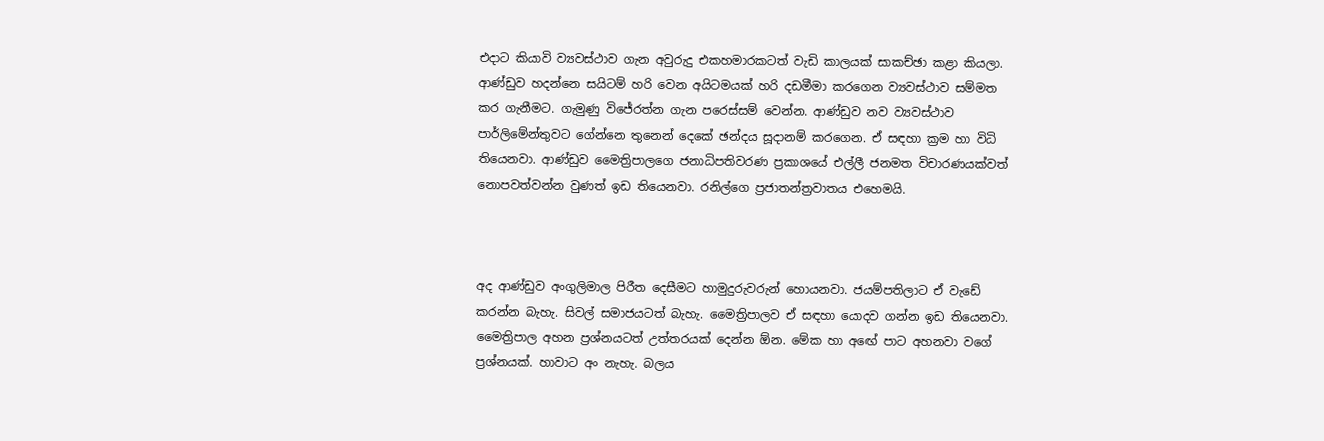එදාට කියාවි ව්‍යවස්ථාව ගැන අවුරුදු එකහමාරකටත් වැඩි කාලයක් සාකච්ඡා කළා කියලා. ආණ්ඩුව හදන්නෙ සයිටම් හරි වෙන අයිටමයක් හරි දඩමීමා කරගෙන ව්‍යවස්ථාව සම්මත කර ගැනීමට. ගැමුණු විජේරත්න ගැන පරෙස්සම් වෙන්න. ආණ්ඩුව නව ව්‍යවස්ථාව පාර්ලිමේන්තුවට ගේන්නෙ තුනෙන් දෙකේ ඡන්දය සූදානම් කරගෙන. ඒ සඳහා ක්‍රම හා විධි තියෙනවා. ආණ්ඩුව මෛත්‍රිපාලගෙ ජනාධිපතිවරණ ප්‍රකාශයේ එල්ලී ජනමත විචාරණයක්වත් නොපවත්වන්න වුණත් ඉඩ තියෙනවා. රනිල්ගෙ ප්‍රජාතන්ත්‍රවාතය එහෙමයි.



අද ආණ්ඩුව අංගුලිමාල පිරීත දෙසීමට හාමුදුරුවරුන් හොයනවා. ජයම්පතිලාට ඒ වැඩේ කරන්න බැහැ. සිවල් සමාජයටත් බැහැ. මෛත්‍රිපාලව ඒ සඳහා යොදව ගන්න ඉඩ තියෙනවා. මෛත්‍රිපාල අහන ප්‍රශ්නයටත් උත්තරයක් දෙන්න ඕන. මේක හා අඟේ පාට අහනවා වගේ ප්‍රශ්නයක්. හාවාට අං නැහැ. බලය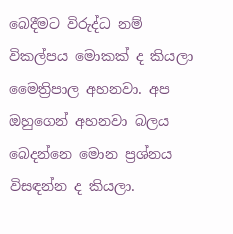බෙදීමට විරුද්ධ නම් විකල්පය මොකක් ද කියලා මෛත්‍රිපාල අහනවා. අප ඔහුගෙන් අහනවා බලය බෙදන්නෙ මොන ප්‍රශ්නය විසඳන්න ද කියලා.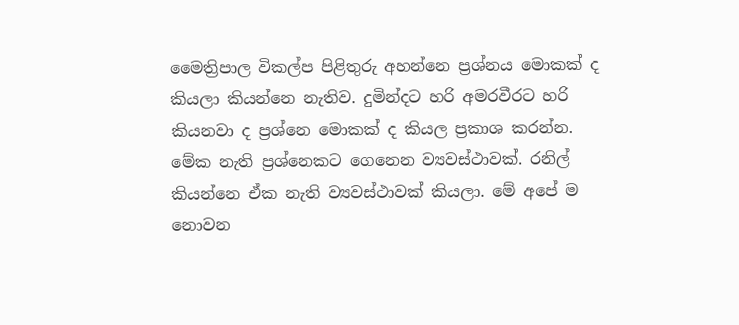මෛත්‍රිපාල විකල්ප පිළිතුරු අහන්නෙ ප්‍රශ්නය මොකක් ද කියලා කියන්නෙ නැතිව. දුමින්දට හරි අමරවීරට හරි කියනවා ද ප්‍රශ්නෙ මොකක් ද කියල ප්‍රකාශ කරන්න. මේක නැති ප්‍රශ්නෙකට ගෙනෙන ව්‍යවස්ථාවක්. රනිල් කියන්නෙ ඒක නැති ව්‍යවස්ථාවක් කියලා. මේ අපේ ම නොවන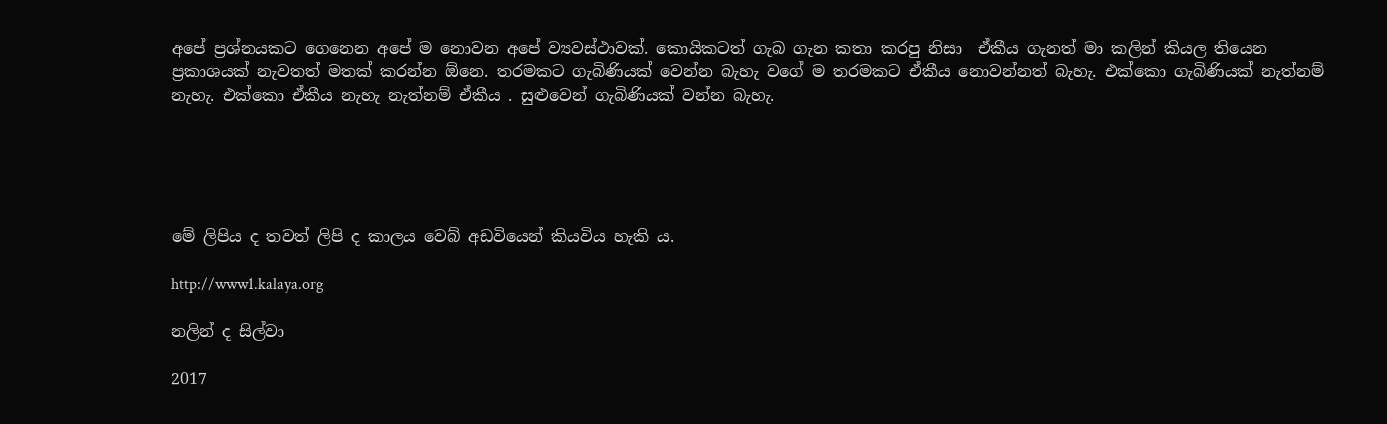අපේ ප්‍රශ්නයකට ගෙනෙන අපේ ම නොවන අපේ ව්‍යවස්ථාවක්. කොයිකටත් ගැබ ගැන කතා කරපු නිසා  ඒකීය ගැනත් මා කලින් කියල තියෙන ප්‍රකාශයක් නැවතත් මතක් කරන්න ඕනෙ. තරමකට ගැබිණියක් වෙන්න බැහැ වගේ ම තරමකට ඒකීය නොවන්නත් බැහැ. එක්කො ගැබිණියක් නැත්නම් නැහැ. එක්කො ඒකීය නැහැ නැත්නම් ඒකීය . සුළුවෙන් ගැබිණියක් වන්න බැහැ.





මේ ලිපිය ද තවත් ලිපි ද කාලය වෙබ් අඩවියෙන් කියවිය හැකි ය.

http://www1.kalaya.org

නලින් ද සිල්වා

2017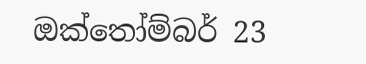ඔක්තෝම්බර් 23